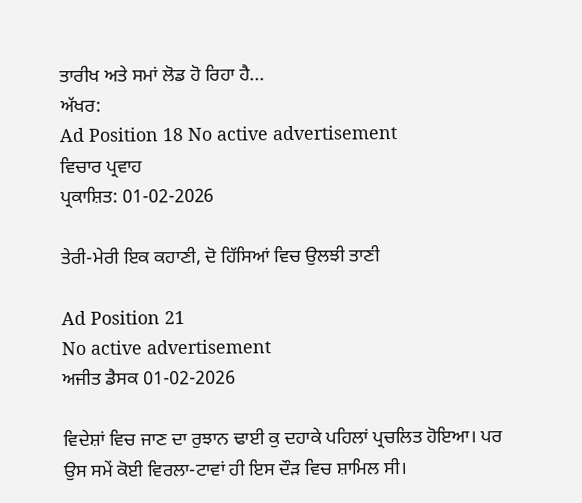ਤਾਰੀਖ ਅਤੇ ਸਮਾਂ ਲੋਡ ਹੋ ਰਿਹਾ ਹੈ...
ਅੱਖਰ:
Ad Position 18 No active advertisement
ਵਿਚਾਰ ਪ੍ਰਵਾਹ
ਪ੍ਰਕਾਸ਼ਿਤ: 01-02-2026

ਤੇਰੀ-ਮੇਰੀ ਇਕ ਕਹਾਣੀ, ਦੋ ਹਿੱਸਿਆਂ ਵਿਚ ਉਲਝੀ ਤਾਣੀ

Ad Position 21
No active advertisement
ਅਜੀਤ ਡੈਸਕ 01-02-2026

ਵਿਦੇਸ਼ਾਂ ਵਿਚ ਜਾਣ ਦਾ ਰੁਝਾਨ ਢਾਈ ਕੁ ਦਹਾਕੇ ਪਹਿਲਾਂ ਪ੍ਰਚਲਿਤ ਹੋਇਆ। ਪਰ ਉਸ ਸਮੇਂ ਕੋਈ ਵਿਰਲਾ-ਟਾਵਾਂ ਹੀ ਇਸ ਦੌੜ ਵਿਚ ਸ਼ਾਮਿਲ ਸੀ।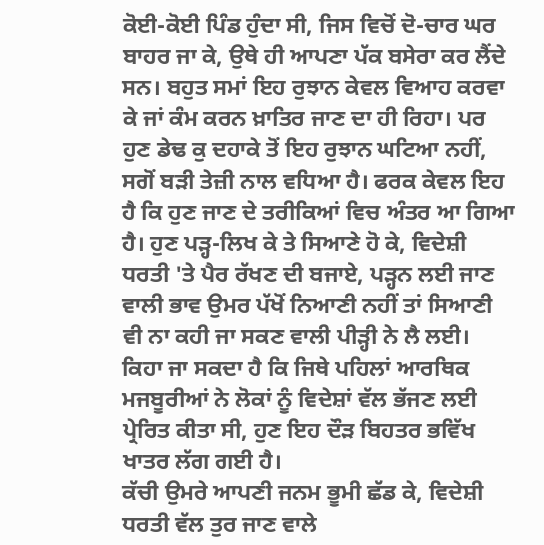ਕੋਈ-ਕੋਈ ਪਿੰਡ ਹੁੰਦਾ ਸੀ, ਜਿਸ ਵਿਚੋਂ ਦੋ-ਚਾਰ ਘਰ ਬਾਹਰ ਜਾ ਕੇ, ਉਥੇ ਹੀ ਆਪਣਾ ਪੱਕ ਬਸੇਰਾ ਕਰ ਲੈਂਦੇ ਸਨ। ਬਹੁਤ ਸਮਾਂ ਇਹ ਰੁਝਾਨ ਕੇਵਲ ਵਿਆਹ ਕਰਵਾ ਕੇ ਜਾਂ ਕੰਮ ਕਰਨ ਖ਼ਾਤਿਰ ਜਾਣ ਦਾ ਹੀ ਰਿਹਾ। ਪਰ ਹੁਣ ਡੇਢ ਕੁ ਦਹਾਕੇ ਤੋਂ ਇਹ ਰੁਝਾਨ ਘਟਿਆ ਨਹੀਂ, ਸਗੋਂ ਬੜੀ ਤੇਜ਼ੀ ਨਾਲ ਵਧਿਆ ਹੈ। ਫਰਕ ਕੇਵਲ ਇਹ ਹੈ ਕਿ ਹੁਣ ਜਾਣ ਦੇ ਤਰੀਕਿਆਂ ਵਿਚ ਅੰਤਰ ਆ ਗਿਆ ਹੈ। ਹੁਣ ਪੜ੍ਹ-ਲਿਖ ਕੇ ਤੇ ਸਿਆਣੇ ਹੋ ਕੇ, ਵਿਦੇਸ਼ੀ ਧਰਤੀ 'ਤੇ ਪੈਰ ਰੱਖਣ ਦੀ ਬਜਾਏ, ਪੜ੍ਹਨ ਲਈ ਜਾਣ ਵਾਲੀ ਭਾਵ ਉਮਰ ਪੱਖੋਂ ਨਿਆਣੀ ਨਹੀਂ ਤਾਂ ਸਿਆਣੀ ਵੀ ਨਾ ਕਹੀ ਜਾ ਸਕਣ ਵਾਲੀ ਪੀੜ੍ਹੀ ਨੇ ਲੈ ਲਈ। ਕਿਹਾ ਜਾ ਸਕਦਾ ਹੈ ਕਿ ਜਿਥੇ ਪਹਿਲਾਂ ਆਰਥਿਕ ਮਜਬੂਰੀਆਂ ਨੇ ਲੋਕਾਂ ਨੂੰ ਵਿਦੇਸ਼ਾਂ ਵੱਲ ਭੱਜਣ ਲਈ ਪ੍ਰੇਰਿਤ ਕੀਤਾ ਸੀ, ਹੁਣ ਇਹ ਦੌੜ ਬਿਹਤਰ ਭਵਿੱਖ ਖਾਤਰ ਲੱਗ ਗਈ ਹੈ।
ਕੱਚੀ ਉਮਰੇ ਆਪਣੀ ਜਨਮ ਭੂਮੀ ਛੱਡ ਕੇ, ਵਿਦੇਸ਼ੀ ਧਰਤੀ ਵੱਲ ਤੁਰ ਜਾਣ ਵਾਲੇ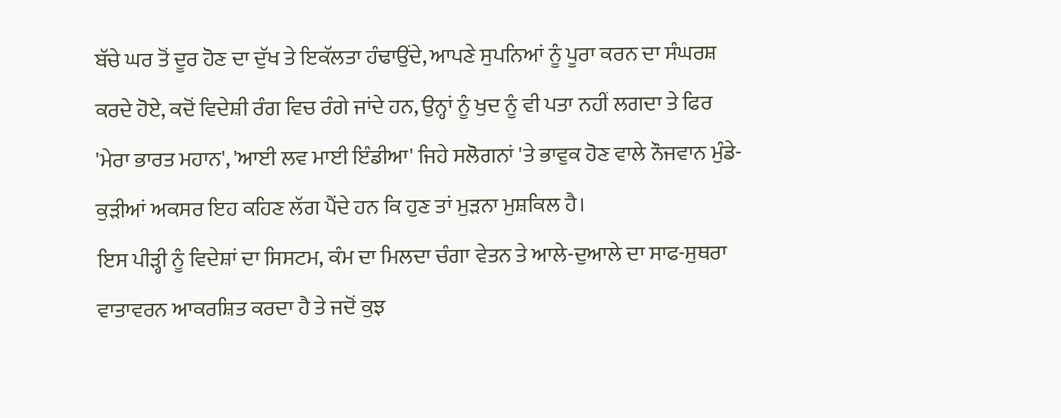ਬੱਚੇ ਘਰ ਤੋਂ ਦੂਰ ਹੋਣ ਦਾ ਦੁੱਖ ਤੇ ਇਕੱਲਤਾ ਹੰਢਾਉਂਦੇ, ਆਪਣੇ ਸੁਪਨਿਆਂ ਨੂੰ ਪੂਰਾ ਕਰਨ ਦਾ ਸੰਘਰਸ਼ ਕਰਦੇ ਹੋਏ, ਕਦੋਂ ਵਿਦੇਸ਼ੀ ਰੰਗ ਵਿਚ ਰੰਗੇ ਜਾਂਦੇ ਹਨ, ਉਨ੍ਹਾਂ ਨੂੰ ਖੁਦ ਨੂੰ ਵੀ ਪਤਾ ਨਹੀਂ ਲਗਦਾ ਤੇ ਫਿਰ 'ਮੇਰਾ ਭਾਰਤ ਮਹਾਨ', 'ਆਈ ਲਵ ਮਾਈ ਇੰਡੀਆ' ਜਿਹੇ ਸਲੋਗਨਾਂ 'ਤੇ ਭਾਵੁਕ ਹੋਣ ਵਾਲੇ ਨੌਜਵਾਨ ਮੁੰਡੇ-ਕੁੜੀਆਂ ਅਕਸਰ ਇਹ ਕਹਿਣ ਲੱਗ ਪੈਂਦੇ ਹਨ ਕਿ ਹੁਣ ਤਾਂ ਮੁੜਨਾ ਮੁਸ਼ਕਿਲ ਹੈ।
ਇਸ ਪੀੜ੍ਹੀ ਨੂੰ ਵਿਦੇਸ਼ਾਂ ਦਾ ਸਿਸਟਮ, ਕੰਮ ਦਾ ਮਿਲਦਾ ਚੰਗਾ ਵੇਤਨ ਤੇ ਆਲੇ-ਦੁਆਲੇ ਦਾ ਸਾਫ-ਸੁਥਰਾ ਵਾਤਾਵਰਨ ਆਕਰਸ਼ਿਤ ਕਰਦਾ ਹੈ ਤੇ ਜਦੋਂ ਕੁਝ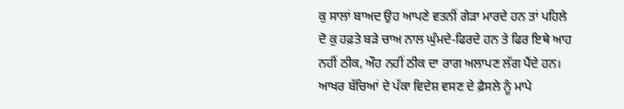ਕੁ ਸਾਲਾਂ ਬਾਅਦ ਉਹ ਆਪਣੇ ਵਤਨੀਂ ਗੇੜਾ ਮਾਰਦੇ ਹਨ ਤਾਂ ਪਹਿਲੇ ਦੋ ਕੁ ਹਫ਼ਤੇ ਬੜੇ ਚਾਅ ਨਾਲ ਘੁੰਮਦੇ-ਫਿਰਦੇ ਹਨ ਤੇ ਫਿਰ ਇਥੇ ਆਹ ਨਹੀਂ ਠੀਕ, ਔਹ ਨਹੀਂ ਠੀਕ ਦਾ ਰਾਗ ਅਲਾਪਣ ਲੱਗ ਪੈਂਦੇ ਹਨ। ਆਖਰ ਬੱਚਿਆਂ ਦੇ ਪੱਕਾ ਵਿਦੇਸ਼ ਵਸਣ ਦੇ ਫ਼ੈਸਲੇ ਨੂੰ ਮਾਪੇ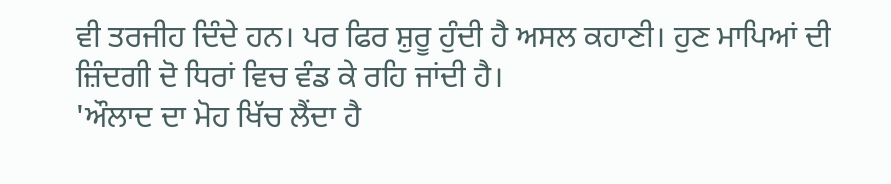ਵੀ ਤਰਜੀਹ ਦਿੰਦੇ ਹਨ। ਪਰ ਫਿਰ ਸ਼ੁਰੂ ਹੁੰਦੀ ਹੈ ਅਸਲ ਕਹਾਣੀ। ਹੁਣ ਮਾਪਿਆਂ ਦੀ ਜ਼ਿੰਦਗੀ ਦੋ ਧਿਰਾਂ ਵਿਚ ਵੰਡ ਕੇ ਰਹਿ ਜਾਂਦੀ ਹੈ।
'ਔਲਾਦ ਦਾ ਮੋਹ ਖਿੱਚ ਲੈਂਦਾ ਹੈ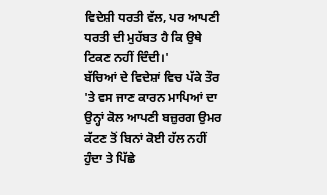ਵਿਦੇਸ਼ੀ ਧਰਤੀ ਵੱਲ, ਪਰ ਆਪਣੀ ਧਰਤੀ ਦੀ ਮੁਹੱਬਤ ਹੈ ਕਿ ਉਥੇ ਟਿਕਣ ਨਹੀਂ ਦਿੰਦੀ।'
ਬੱਚਿਆਂ ਦੇ ਵਿਦੇਸ਼ਾਂ ਵਿਚ ਪੱਕੇ ਤੌਰ 'ਤੇ ਵਸ ਜਾਣ ਕਾਰਨ ਮਾਪਿਆਂ ਦਾ ਉਨ੍ਹਾਂ ਕੋਲ ਆਪਣੀ ਬਜ਼ੁਰਗ ਉਮਰ ਕੱਟਣ ਤੋਂ ਬਿਨਾਂ ਕੋਈ ਹੱਲ ਨਹੀਂ ਹੁੰਦਾ ਤੇ ਪਿੱਛੇ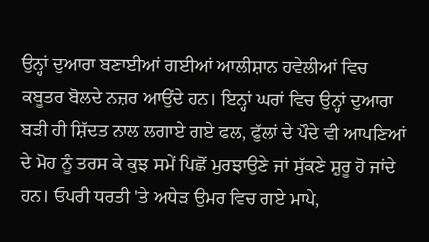ਉਨ੍ਹਾਂ ਦੁਆਰਾ ਬਣਾਈਆਂ ਗਈਆਂ ਆਲੀਸ਼ਾਨ ਹਵੇਲੀਆਂ ਵਿਚ ਕਬੂਤਰ ਬੋਲਦੇ ਨਜ਼ਰ ਆਉਂਦੇ ਹਨ। ਇਨ੍ਹਾਂ ਘਰਾਂ ਵਿਚ ਉਨ੍ਹਾਂ ਦੁਆਰਾ ਬੜੀ ਹੀ ਸ਼ਿੱਦਤ ਨਾਲ ਲਗਾਏ ਗਏ ਫਲ, ਫੁੱਲਾਂ ਦੇ ਪੌਦੇ ਵੀ ਆਪਣਿਆਂ ਦੇ ਮੋਹ ਨੂੰ ਤਰਸ ਕੇ ਕੁਝ ਸਮੇਂ ਪਿਛੋਂ ਮੁਰਝਾਉਣੇ ਜਾਂ ਸੁੱਕਣੇ ਸ਼ੁਰੂ ਹੋ ਜਾਂਦੇ ਹਨ। ਓਪਰੀ ਧਰਤੀ 'ਤੇ ਅਧੇੜ ਉਮਰ ਵਿਚ ਗਏ ਮਾਪੇ,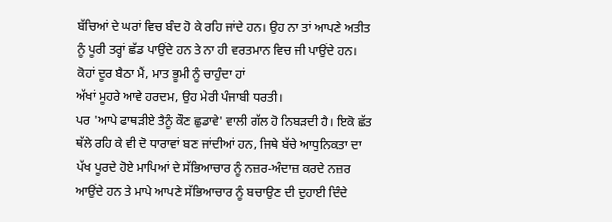ਬੱਚਿਆਂ ਦੇ ਘਰਾਂ ਵਿਚ ਬੰਦ ਹੋ ਕੇ ਰਹਿ ਜਾਂਦੇ ਹਨ। ਉਹ ਨਾ ਤਾਂ ਆਪਣੇ ਅਤੀਤ ਨੂੰ ਪੂਰੀ ਤਰ੍ਹਾਂ ਛੱਡ ਪਾਉਂਦੇ ਹਨ ਤੇ ਨਾ ਹੀ ਵਰਤਮਾਨ ਵਿਚ ਜੀ ਪਾਉਂਦੇ ਹਨ।
ਕੋਹਾਂ ਦੂਰ ਬੈਠਾ ਮੈਂ, ਮਾਤ ਭੂਮੀ ਨੂੰ ਚਾਹੁੰਦਾ ਹਾਂ
ਅੱਖਾਂ ਮੂਹਰੇ ਆਵੇ ਹਰਦਮ, ਉਹ ਮੇਰੀ ਪੰਜਾਬੀ ਧਰਤੀ।
ਪਰ 'ਆਪੇ ਫਾਥੜੀਏ ਤੈਨੂੰ ਕੌਣ ਛੁਡਾਵੇ' ਵਾਲੀ ਗੱਲ ਹੋ ਨਿਬੜਦੀ ਹੈ। ਇਕੋ ਛੱਤ ਥੱਲੇ ਰਹਿ ਕੇ ਵੀ ਦੋ ਧਾਰਾਵਾਂ ਬਣ ਜਾਂਦੀਆਂ ਹਨ, ਜਿਥੇ ਬੱਚੇ ਆਧੁਨਿਕਤਾ ਦਾ ਪੱਖ ਪੂਰਦੇ ਹੋਏ ਮਾਪਿਆਂ ਦੇ ਸੱਭਿਆਚਾਰ ਨੂੰ ਨਜ਼ਰ-ਅੰਦਾਜ਼ ਕਰਦੇ ਨਜ਼ਰ ਆਉਂਦੇ ਹਨ ਤੇ ਮਾਪੇ ਆਪਣੇ ਸੱਭਿਆਚਾਰ ਨੂੰ ਬਚਾਉਣ ਦੀ ਦੁਹਾਈ ਦਿੰਦੇ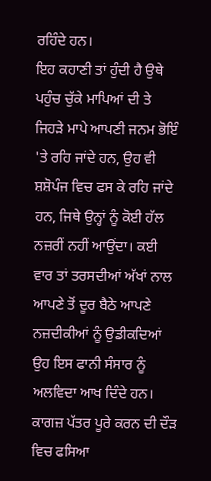ਰਹਿੰਦੇ ਹਨ।
ਇਹ ਕਹਾਣੀ ਤਾਂ ਹੁੰਦੀ ਹੈ ਉਥੇ ਪਹੁੰਚ ਚੁੱਕੇ ਮਾਪਿਆਂ ਦੀ ਤੇ ਜਿਹੜੇ ਮਾਪੇ ਆਪਣੀ ਜਨਮ ਭੋਇੰ 'ਤੇ ਰਹਿ ਜਾਂਦੇ ਹਨ, ਉਹ ਵੀ ਸ਼ਸ਼ੋਪੰਜ ਵਿਚ ਫਸ ਕੇ ਰਹਿ ਜਾਂਦੇ ਹਨ, ਜਿਥੇ ਉਨ੍ਹਾਂ ਨੂੰ ਕੋਈ ਹੱਲ ਨਜ਼ਰੀਂ ਨਹੀਂ ਆਉਂਦਾ। ਕਈ ਵਾਰ ਤਾਂ ਤਰਸਦੀਆਂ ਅੱਖਾਂ ਨਾਲ ਆਪਣੇ ਤੋਂ ਦੂਰ ਬੈਠੇ ਆਪਣੇ ਨਜ਼ਦੀਕੀਆਂ ਨੂੰ ਉਡੀਕਦਿਆਂ ਉਹ ਇਸ ਫਾਨੀ ਸੰਸਾਰ ਨੂੰ ਅਲਵਿਦਾ ਆਖ ਦਿੰਦੇ ਹਨ। ਕਾਗਜ਼ ਪੱਤਰ ਪੂਰੇ ਕਰਨ ਦੀ ਦੌੜ ਵਿਚ ਫਸਿਆ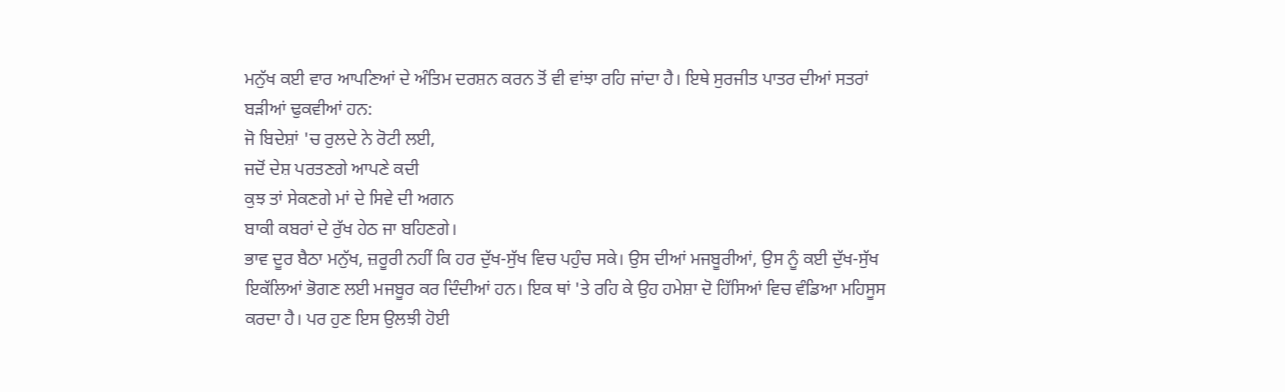ਮਨੁੱਖ ਕਈ ਵਾਰ ਆਪਣਿਆਂ ਦੇ ਅੰਤਿਮ ਦਰਸ਼ਨ ਕਰਨ ਤੋਂ ਵੀ ਵਾਂਝਾ ਰਹਿ ਜਾਂਦਾ ਹੈ। ਇਥੇ ਸੁਰਜੀਤ ਪਾਤਰ ਦੀਆਂ ਸਤਰਾਂ ਬੜੀਆਂ ਢੁਕਵੀਆਂ ਹਨ:
ਜੋ ਬਿਦੇਸ਼ਾਂ 'ਚ ਰੁਲਦੇ ਨੇ ਰੋਟੀ ਲਈ,
ਜਦੋਂ ਦੇਸ਼ ਪਰਤਣਗੇ ਆਪਣੇ ਕਦੀ
ਕੁਝ ਤਾਂ ਸੇਕਣਗੇ ਮਾਂ ਦੇ ਸਿਵੇ ਦੀ ਅਗਨ
ਬਾਕੀ ਕਬਰਾਂ ਦੇ ਰੁੱਖ ਹੇਠ ਜਾ ਬਹਿਣਗੇ।
ਭਾਵ ਦੂਰ ਬੈਠਾ ਮਨੁੱਖ, ਜ਼ਰੂਰੀ ਨਹੀਂ ਕਿ ਹਰ ਦੁੱਖ-ਸੁੱਖ ਵਿਚ ਪਹੁੰਚ ਸਕੇ। ਉਸ ਦੀਆਂ ਮਜਬੂਰੀਆਂ, ਉਸ ਨੂੰ ਕਈ ਦੁੱਖ-ਸੁੱਖ ਇਕੱਲਿਆਂ ਭੋਗਣ ਲਈ ਮਜਬੂਰ ਕਰ ਦਿੰਦੀਆਂ ਹਨ। ਇਕ ਥਾਂ 'ਤੇ ਰਹਿ ਕੇ ਉਹ ਹਮੇਸ਼ਾ ਦੋ ਹਿੱਸਿਆਂ ਵਿਚ ਵੰਡਿਆ ਮਹਿਸੂਸ ਕਰਦਾ ਹੈ। ਪਰ ਹੁਣ ਇਸ ਉਲਝੀ ਹੋਈ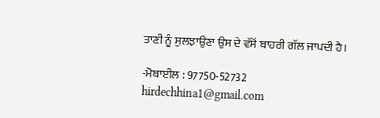ਤਾਣੀ ਨੂੰ ਸੁਲਝਾਉਣਾ ਉਸ ਦੇ ਵੱਸੋਂ ਬਾਹਰੀ ਗੱਲ ਜਾਪਦੀ ਹੈ।

-ਮੋਬਾਈਲ : 97750-52732
hirdechhina1@gmail.com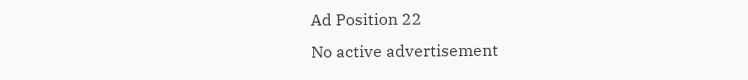Ad Position 22
No active advertisement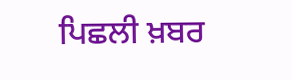ਪਿਛਲੀ ਖ਼ਬਰ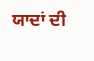ਯਾਦਾਂ ਦੀ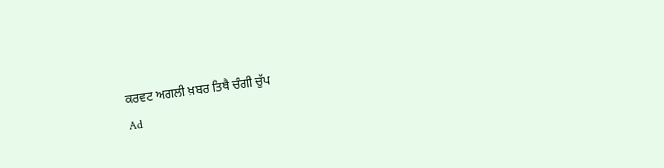ਕਰਵਟ ਅਗਲੀ ਖ਼ਬਰ ਤਿਥੈ ਚੰਗੀ ਚੁੱਪ
Ad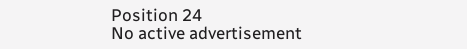Position 24
No active advertisement